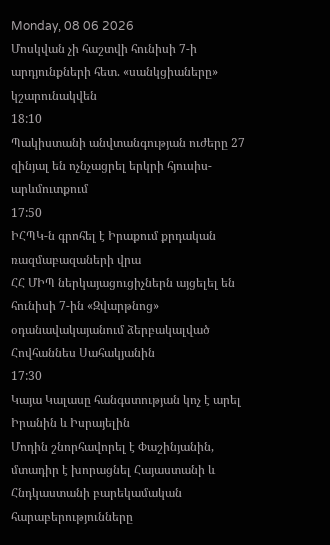Monday, 08 06 2026
Մոսկվան չի հաշտվի հունիսի 7-ի արդյունքների հետ. «սանկցիաները» կշարունակվեն
18:10
Պակիստանի անվտանգության ուժերը 27 զինյալ են ոչնչացրել երկրի հյուսիս-արևմուտքում
17:50
ԻՀՊԿ-ն գրոհել է Իրաքում քրդական ռազմաբազաների վրա
ՀՀ ՄԻՊ ներկայացուցիչներն այցելել են հունիսի 7-ին «Զվարթնոց» օդանավակայանում ձերբակալված Հովհաննես Սահակյանին
17:30
Կայա Կալասը հանգստության կոչ է արել Իրանին և Իսրայելին
Մոդին շնորհավորել է Փաշինյանին, մտադիր է խորացնել Հայաստանի և Հնդկաստանի բարեկամական հարաբերությունները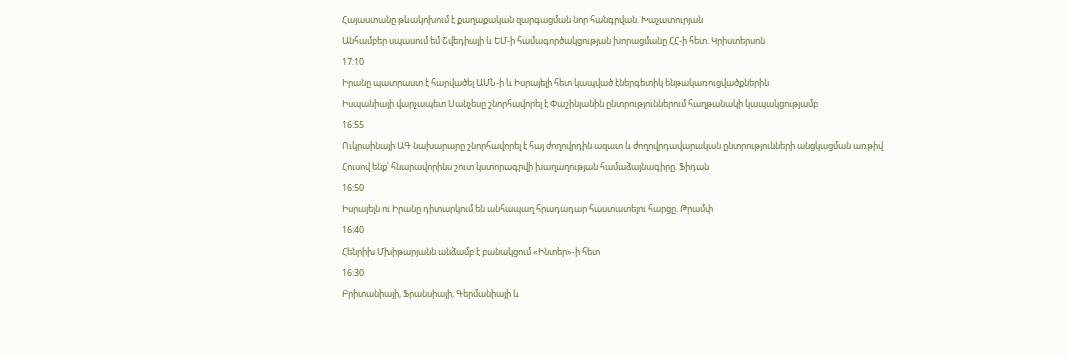Հայաստանը թևակոխում է քաղաքական զարգացման նոր հանգրվան. Խաչատուրյան
Անհամբեր սպասում եմ Շվեդիայի և ԵՄ-ի համագործակցության խորացմանը ՀՀ-ի հետ. Կրիստերսոն
17:10
Իրանը պատրաստ է հարվածել ԱՄՆ-ի և Իսրայելի հետ կապված էներգետիկ ենթակառուցվածքներին
Իսպանիայի վարչապետ Սանչեսը շնորհավորել է Փաշինյանին ընտրություններում հաղթանակի կապակցությամբ
16:55
Ուկրաինայի ԱԳ նախարարը շնորհավորել է հայ ժողովրդին ազատ և ժողովրդավարական ընտրությունների անցկացման առթիվ
Հուսով ենք՝ հնարավորինս շուտ կստորագրվի խաղաղության համաձայնագիրը. Ֆիդան
16:50
Իսրայելն ու Իրանը դիտարկում են անհապաղ հրադադար հաստատելու հարցը. Թրամփ
16:40
Հենրիխ Մխիթարյանն անձամբ է բանակցում «Ինտեր»-ի հետ
16:30
Բրիտանիայի, Ֆրանսիայի, Գերմանիայի և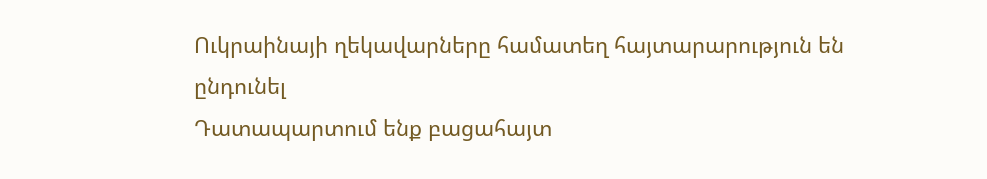Ուկրաինայի ղեկավարները համատեղ հայտարարություն են ընդունել
Դատապարտում ենք բացահայտ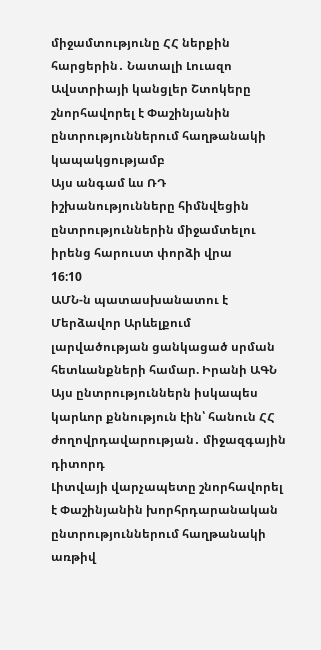միջամտությունը ՀՀ ներքին հարցերին․ Նատալի Լուազո
Ավստրիայի կանցլեր Շտոկերը շնորհավորել է Փաշինյանին ընտրություններում հաղթանակի կապակցությամբ
Այս անգամ ևս ՌԴ իշխանությունները հիմնվեցին ընտրություններին միջամտելու իրենց հարուստ փորձի վրա
16:10
ԱՄՆ-ն պատասխանատու է Մերձավոր Արևելքում լարվածության ցանկացած սրման հետևանքների համար. Իրանի ԱԳՆ
Այս ընտրություններն իսկապես կարևոր քննություն էին՝ հանուն ՀՀ ժողովրդավարության․ միջազգային դիտորդ
Լիտվայի վարչապետը շնորհավորել է Փաշինյանին խորհրդարանական ընտրություններում հաղթանակի առթիվ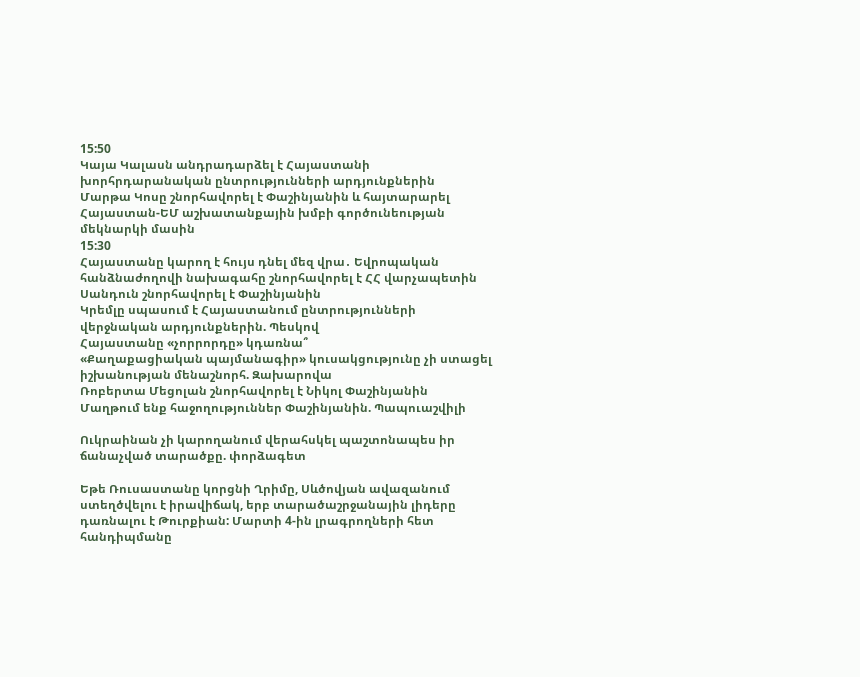15:50
Կայա Կալասն անդրադարձել է Հայաստանի խորհրդարանական ընտրությունների արդյունքներին
Մարթա Կոսը շնորհավորել է Փաշինյանին և հայտարարել Հայաստան-ԵՄ աշխատանքային խմբի գործունեության մեկնարկի մասին
15:30
Հայաստանը կարող է հույս դնել մեզ վրա․ Եվրոպական հանձնաժողովի նախագահը շնորհավորել է ՀՀ վարչապետին
Սանդուն շնորհավորել է Փաշինյանին
Կրեմլը սպասում է Հայաստանում ընտրությունների վերջնական արդյունքներին. Պեսկով
Հայաստանը «չորրորդը» կդառնա՞
«Քաղաքացիական պայմանագիր» կուսակցությունը չի ստացել իշխանության մենաշնորհ. Զախարովա
Ռոբերտա Մեցոլան շնորհավորել է Նիկոլ Փաշինյանին
Մաղթում ենք հաջողություններ Փաշինյանին. Պապուաշվիլի

Ուկրաինան չի կարողանում վերահսկել պաշտոնապես իր ճանաչված տարածքը. փորձագետ

Եթե Ռուսաստանը կորցնի Ղրիմը, Սևծովյան ավազանում ստեղծվելու է իրավիճակ, երբ տարածաշրջանային լիդերը դառնալու է Թուրքիան: Մարտի 4-ին լրագրողների հետ հանդիպմանը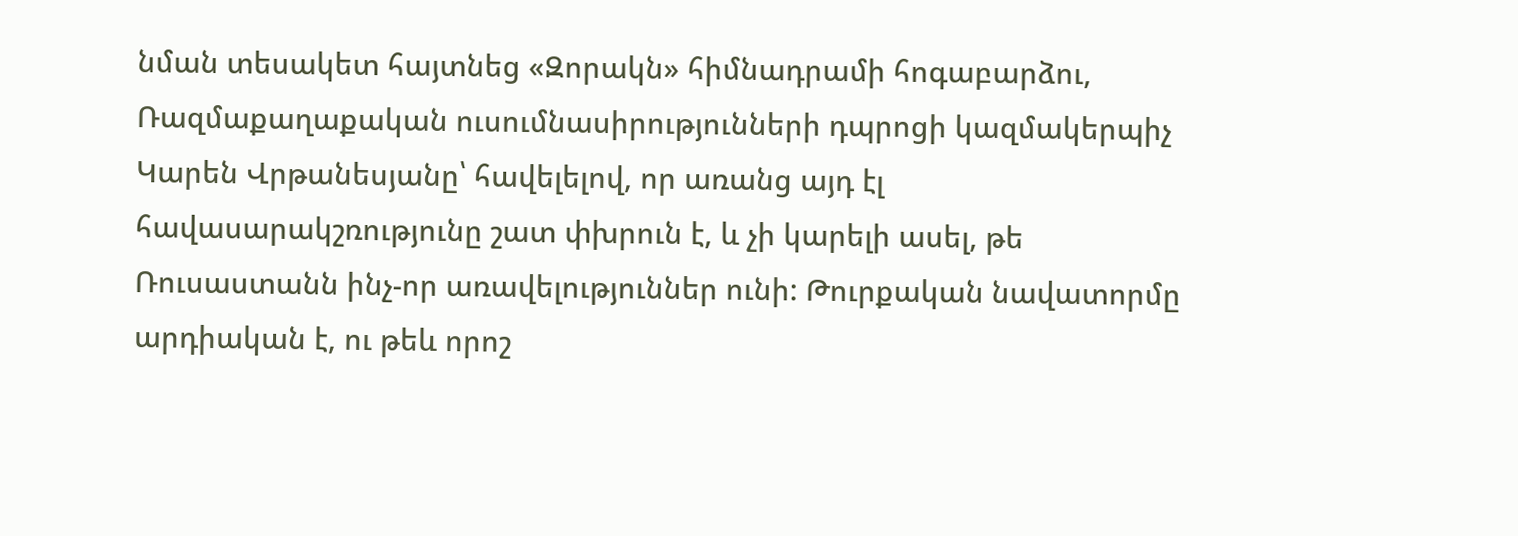նման տեսակետ հայտնեց «Զորակն» հիմնադրամի հոգաբարձու, Ռազմաքաղաքական ուսումնասիրությունների դպրոցի կազմակերպիչ Կարեն Վրթանեսյանը՝ հավելելով, որ առանց այդ էլ հավասարակշռությունը շատ փխրուն է, և չի կարելի ասել, թե Ռուսաստանն ինչ-որ առավելություններ ունի: Թուրքական նավատորմը արդիական է, ու թեև որոշ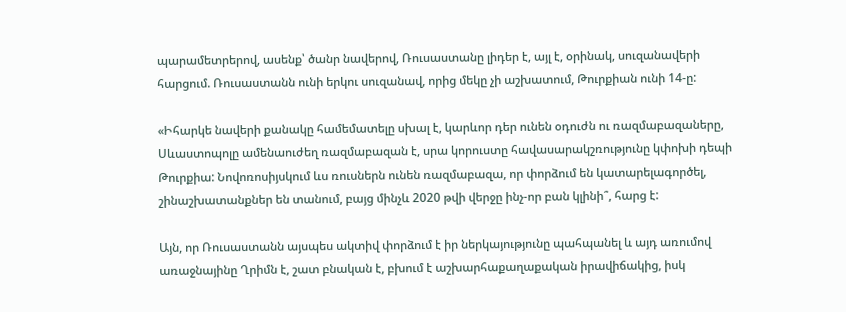պարամետրերով, ասենք՝ ծանր նավերով, Ռուսաստանը լիդեր է, այլ է, օրինակ, սուզանավերի հարցում. Ռուսաստանն ունի երկու սուզանավ, որից մեկը չի աշխատում, Թուրքիան ունի 14-ը:

«Իհարկե նավերի քանակը համեմատելը սխալ է, կարևոր դեր ունեն օդուժն ու ռազմաբազաները, Սևաստոպոլը ամենաուժեղ ռազմաբազան է, սրա կորուստը հավասարակշռությունը կփոխի դեպի Թուրքիա: Նովոռոսիյսկում ևս ռուսներն ունեն ռազմաբազա, որ փորձում են կատարելագործել, շինաշխատանքներ են տանում, բայց մինչև 2020 թվի վերջը ինչ-որ բան կլինի՞, հարց է:

Այն, որ Ռուսաստանն այսպես ակտիվ փորձում է իր ներկայությունը պահպանել և այդ առումով առաջնայինը Ղրիմն է, շատ բնական է, բխում է աշխարհաքաղաքական իրավիճակից, իսկ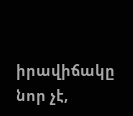իրավիճակը նոր չէ,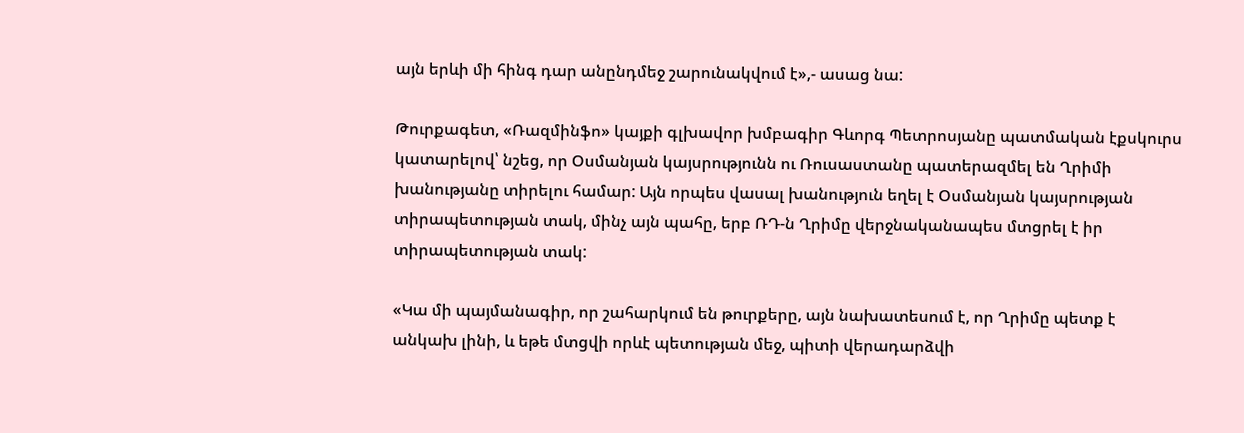այն երևի մի հինգ դար անընդմեջ շարունակվում է»,- ասաց նա:

Թուրքագետ, «Ռազմինֆո» կայքի գլխավոր խմբագիր Գևորգ Պետրոսյանը պատմական էքսկուրս կատարելով՝ նշեց, որ Օսմանյան կայսրությունն ու Ռուսաստանը պատերազմել են Ղրիմի խանությանը տիրելու համար: Այն որպես վասալ խանություն եղել է Օսմանյան կայսրության տիրապետության տակ, մինչ այն պահը, երբ ՌԴ-ն Ղրիմը վերջնականապես մտցրել է իր տիրապետության տակ:

«Կա մի պայմանագիր, որ շահարկում են թուրքերը, այն նախատեսում է, որ Ղրիմը պետք է անկախ լինի, և եթե մտցվի որևէ պետության մեջ, պիտի վերադարձվի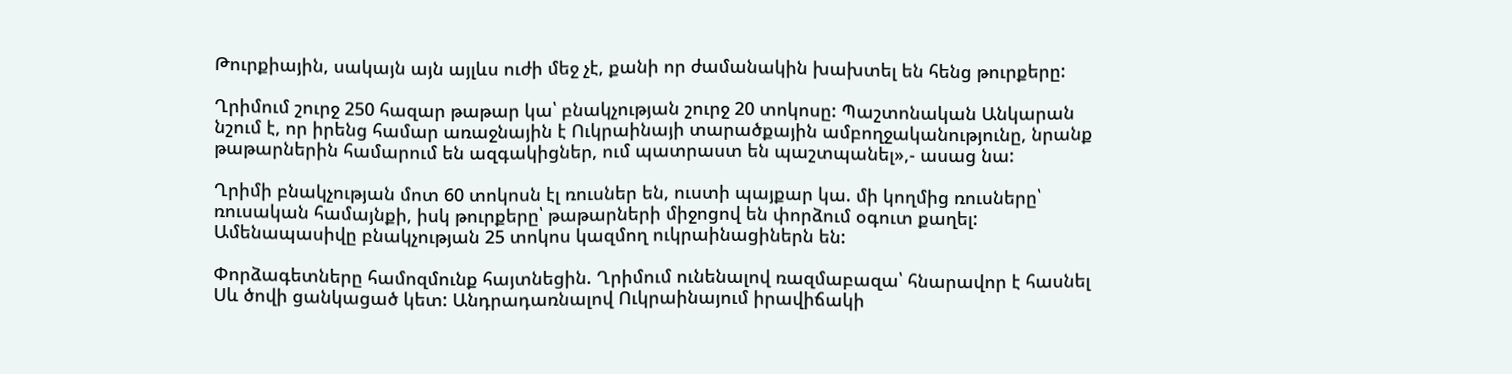Թուրքիային, սակայն այն այլևս ուժի մեջ չէ, քանի որ ժամանակին խախտել են հենց թուրքերը:

Ղրիմում շուրջ 250 հազար թաթար կա՝ բնակչության շուրջ 20 տոկոսը: Պաշտոնական Անկարան նշում է, որ իրենց համար առաջնային է Ուկրաինայի տարածքային ամբողջականությունը, նրանք թաթարներին համարում են ազգակիցներ, ում պատրաստ են պաշտպանել»,- ասաց նա:

Ղրիմի բնակչության մոտ 60 տոկոսն էլ ռուսներ են, ուստի պայքար կա. մի կողմից ռուսները՝ ռուսական համայնքի, իսկ թուրքերը՝ թաթարների միջոցով են փորձում օգուտ քաղել: Ամենապասիվը բնակչության 25 տոկոս կազմող ուկրաինացիներն են:

Փորձագետները համոզմունք հայտնեցին. Ղրիմում ունենալով ռազմաբազա՝ հնարավոր է հասնել Սև ծովի ցանկացած կետ: Անդրադառնալով Ուկրաինայում իրավիճակի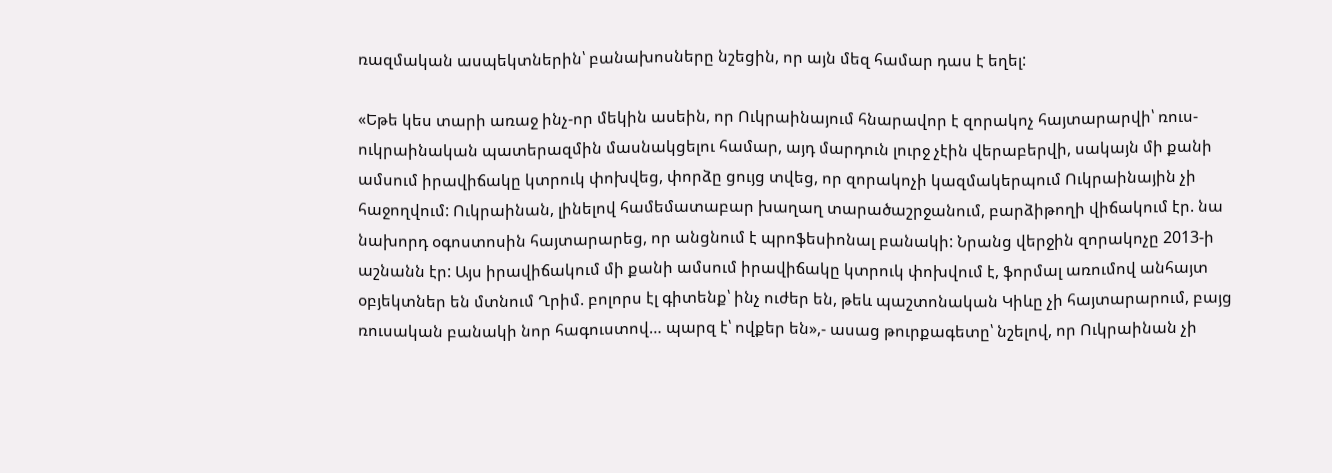ռազմական ասպեկտներին՝ բանախոսները նշեցին, որ այն մեզ համար դաս է եղել:

«Եթե կես տարի առաջ ինչ-որ մեկին ասեին, որ Ուկրաինայում հնարավոր է զորակոչ հայտարարվի՝ ռուս-ուկրաինական պատերազմին մասնակցելու համար, այդ մարդուն լուրջ չէին վերաբերվի, սակայն մի քանի ամսում իրավիճակը կտրուկ փոխվեց, փորձը ցույց տվեց, որ զորակոչի կազմակերպում Ուկրաինային չի հաջողվում: Ուկրաինան, լինելով համեմատաբար խաղաղ տարածաշրջանում, բարձիթողի վիճակում էր. նա նախորդ օգոստոսին հայտարարեց, որ անցնում է պրոֆեսիոնալ բանակի: Նրանց վերջին զորակոչը 2013-ի աշնանն էր: Այս իրավիճակում մի քանի ամսում իրավիճակը կտրուկ փոխվում է, ֆորմալ առումով անհայտ օբյեկտներ են մտնում Ղրիմ. բոլորս էլ գիտենք՝ ինչ ուժեր են, թեև պաշտոնական Կիևը չի հայտարարում, բայց ռուսական բանակի նոր հագուստով… պարզ է՝ ովքեր են»,- ասաց թուրքագետը՝ նշելով, որ Ուկրաինան չի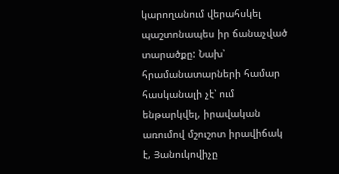կարողանում վերահսկել պաշտոնապես իր ճանաչված տարածքը: Նախ՝ հրամանատարների համար հասկանալի չէ՝ ում ենթարկվել, իրավական առումով մշուշոտ իրավիճակ է, Յանուկովիչը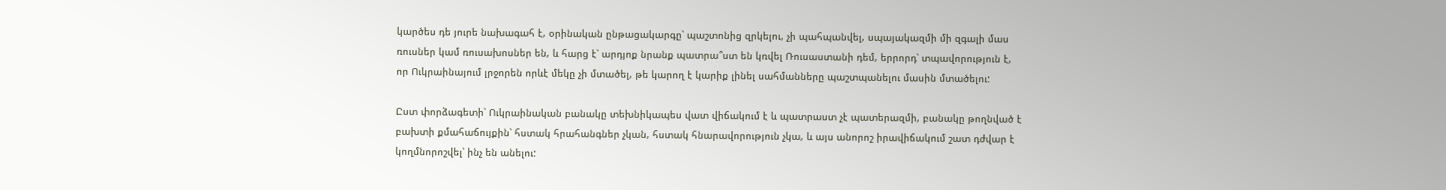կարծես դե յուրե նախագահ է, օրինական ընթացակարգը՝ պաշտոնից զրկելու, չի պահպանվել, սպայակազմի մի զգալի մաս ռուսներ կամ ռուսախոսներ են, և հարց է՝ արդյոք նրանք պատրա՞ստ են կռվել Ռուսաստանի դեմ, երրորդ՝ տպավորություն է, որ Ուկրաինայում լրջորեն որևէ մեկը չի մտածել, թե կարող է կարիք լինել սահմանները պաշտպանելու մասին մտածելու:

Ըստ փորձագետի՝ Ուկրաինական բանակը տեխնիկապես վատ վիճակում է և պատրաստ չէ պատերազմի, բանակը թողնված է բախտի քմահաճույքին՝ հստակ հրահանգներ չկան, հստակ հնարավորություն չկա, և այս անորոշ իրավիճակում շատ դժվար է կողմնորոշվել՝ ինչ են անելու: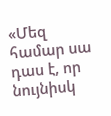«Մեզ համար սա դաս է, որ նույնիսկ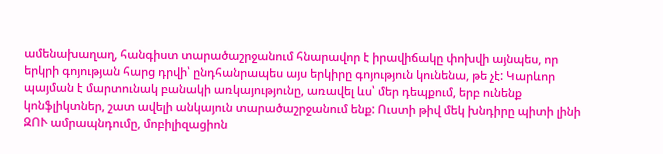ամենախաղաղ, հանգիստ տարածաշրջանում հնարավոր է իրավիճակը փոխվի այնպես, որ երկրի գոյության հարց դրվի՝ ընդհանրապես այս երկիրը գոյություն կունենա, թե չէ: Կարևոր պայման է մարտունակ բանակի առկայությունը, առավել ևս՝ մեր դեպքում, երբ ունենք կոնֆլիկտներ, շատ ավելի անկայուն տարածաշրջանում ենք: Ուստի թիվ մեկ խնդիրը պիտի լինի ԶՈՒ ամրապնդումը, մոբիլիզացիոն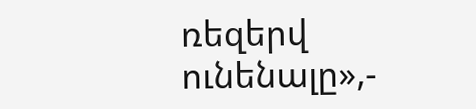ռեզերվ ունենալը»,-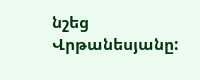նշեց Վրթանեսյանը: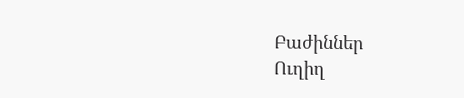Բաժիններ
Ուղիղ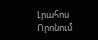Լրահոս
Որոնում